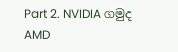Part 2. NVIDIA ගමුද AMD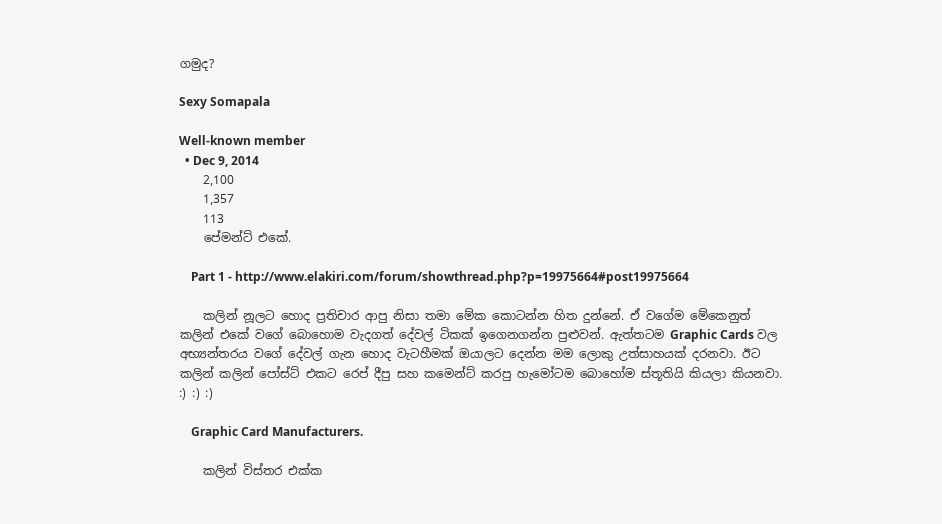ගමුද?

Sexy Somapala

Well-known member
  • Dec 9, 2014
    2,100
    1,357
    113
    පේමන්ට් එකේ.

    Part 1 - http://www.elakiri.com/forum/showthread.php?p=19975664#post19975664

    කලින් නූලට හොද ප්‍රතිචාර ආපු නිසා තමා මේක කොටන්න හිත දුන්නේ. ඒ වගේම මේකෙනුත් කලින් එකේ වගේ බොහොම වැදගත් දේවල් ටිකක් ඉගෙනගන්න පුළුවන්. ඇත්තටම Graphic Cards වල අභ්‍යන්තරය වගේ දේවල් ගැන හොද වැටහීමක් ඔයාලට දෙන්න මම ලොකු උත්සාහයක් දරනවා. ඊට කලින් කලින් පෝස්ට් එකට රෙප් දීපු සහ කමෙන්ට් කරපු හැමෝටම බොහෝම ස්තූතියි කියලා කියනවා. :) :) :)

    Graphic Card Manufacturers.

    කලින් විස්තර එක්ක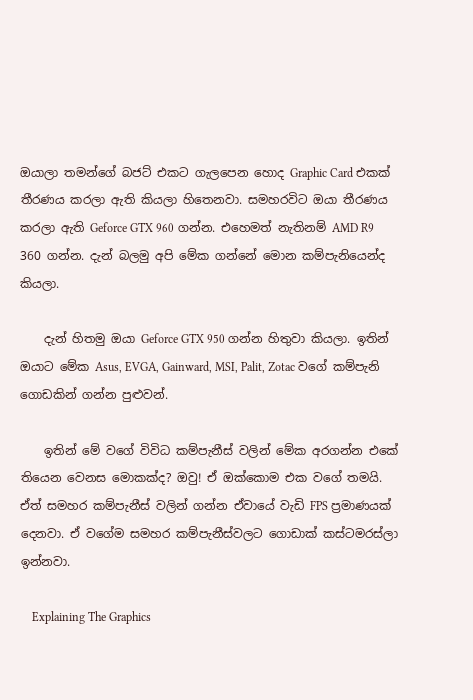ඔයාලා තමන්ගේ බජට් එකට ගැලපෙන හොද Graphic Card එකක් තීරණය කරලා ඇති කියලා හිතෙනවා. සමහරවිට ඔයා තීරණය කරලා ඇති Geforce GTX 960 ගන්න. එහෙමත් නැතිනම් AMD R9 360 ගන්න. දැන් බලමු අපි මේක ගන්නේ මොන කම්පැනියෙන්ද කියලා.

    දැන් හිතමු ඔයා Geforce GTX 950 ගන්න හිතුවා කියලා. ඉතින් ඔයාට මේක Asus, EVGA, Gainward, MSI, Palit, Zotac වගේ කම්පැනි ගොඩකින් ගන්න පුළුවන්.

    ඉතින් මේ වගේ විවිධ කම්පැනීස් වලින් මේක අරගන්න එකේ තියෙන වෙනස මොකක්ද? ඔවු! ඒ ඔක්කොම එක වගේ තමයි. ඒත් සමහර කම්පැනීස් වලින් ගන්න ඒවායේ වැඩි FPS ප්‍රමාණයක් දෙනවා. ඒ වගේම සමහර කම්පැනීස්වලට ගොඩාක් කස්ටමරස්ලා ඉන්නවා.

    Explaining The Graphics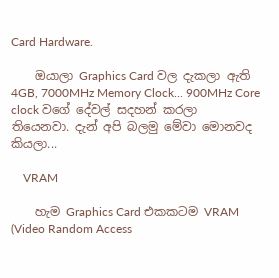Card Hardware.

    ඔයාලා Graphics Card වල දැකලා ඇති 4GB, 7000MHz Memory Clock... 900MHz Core clock වගේ දේවල් සදහන් කරලා තියෙනවා. දැන් අපි බලමු මේවා මොනවද කියලා...

    VRAM

    හැම Graphics Card එකකටම VRAM (Video Random Access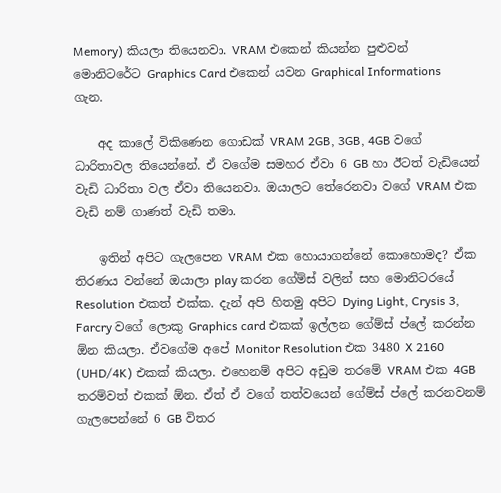Memory) කියලා තියෙනවා. VRAM එකෙන් කියන්න පුළුවන් මොනිටරේට Graphics Card එකෙන් යවන Graphical Informations ගැන.

    අද කාලේ විකිණෙන ගොඩක් VRAM 2GB, 3GB, 4GB වගේ ධාරිතාවල තියෙන්නේ. ඒ වගේම සමහර ඒවා 6 GB හා ඊටත් වැඩියෙන් වැඩි ධාරිතා වල ඒවා තියෙනවා. ඔයාලට තේරෙනවා වගේ VRAM එක වැඩි නම් ගාණත් වැඩි තමා.

    ඉතින් අපිට ගැලපෙන VRAM එක හොයාගන්නේ කොහොමද? ඒක තිරණය වන්නේ ඔයාලා play කරන ගේම්ස් වලින් සහ මොනිටරයේ Resolution එකත් එක්ක. දැන් අපි හිතමු අපිට Dying Light, Crysis 3, Farcry වගේ ලොකු Graphics card එකක් ඉල්ලන ගේම්ස් ප්ලේ කරන්න ඕන කියලා. ඒවගේම අපේ Monitor Resolution එක 3480 X 2160 (UHD/4K) එකක් කියලා. එහෙනම් අපිට අඩුම තරමේ VRAM එක 4GB තරම්වත් එකක් ඕන. ඒත් ඒ වගේ තත්වයෙන් ගේම්ස් ප්ලේ කරනවනම් ගැලපෙන්නේ 6 GB විතර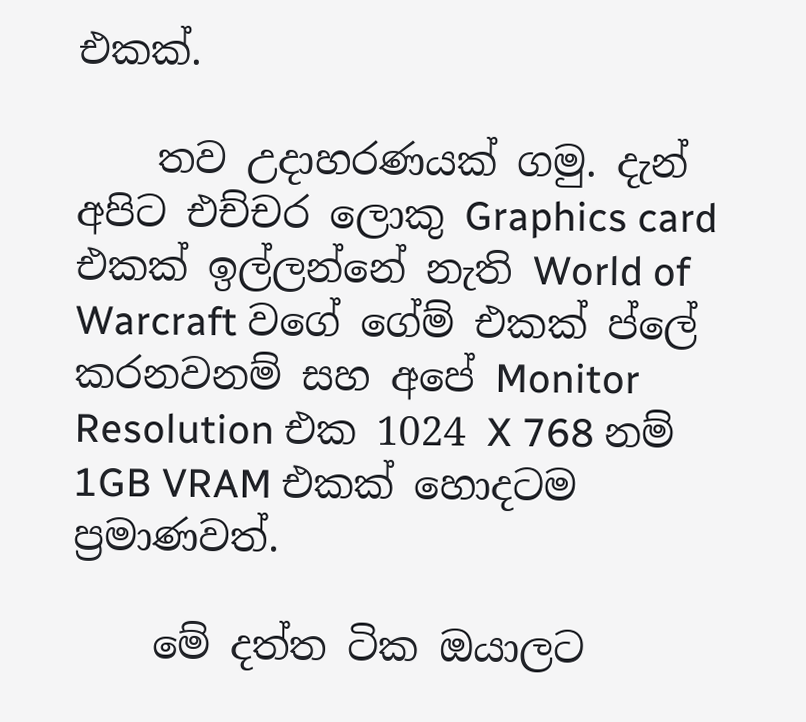එකක්.

    තව උදාහරණයක් ගමු. දැන් අපිට එච්චර ලොකු Graphics card එකක් ඉල්ලන්නේ නැති World of Warcraft වගේ ගේම් එකක් ප්ලේ කරනවනම් සහ අපේ Monitor Resolution එක 1024 X 768 නම් 1GB VRAM එකක් හොදටම ප්‍රමාණවත්.

    මේ දත්ත ටික ඔයාලට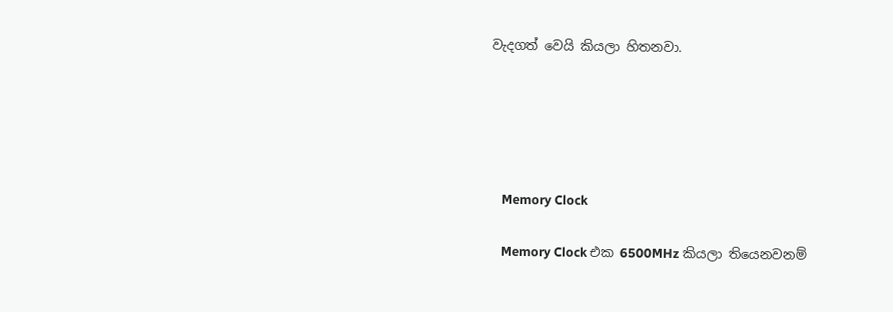වැදගත් වෙයි කියලා හිතනවා.





    Memory Clock

    Memory Clock එක 6500MHz කියලා තියෙනවනම්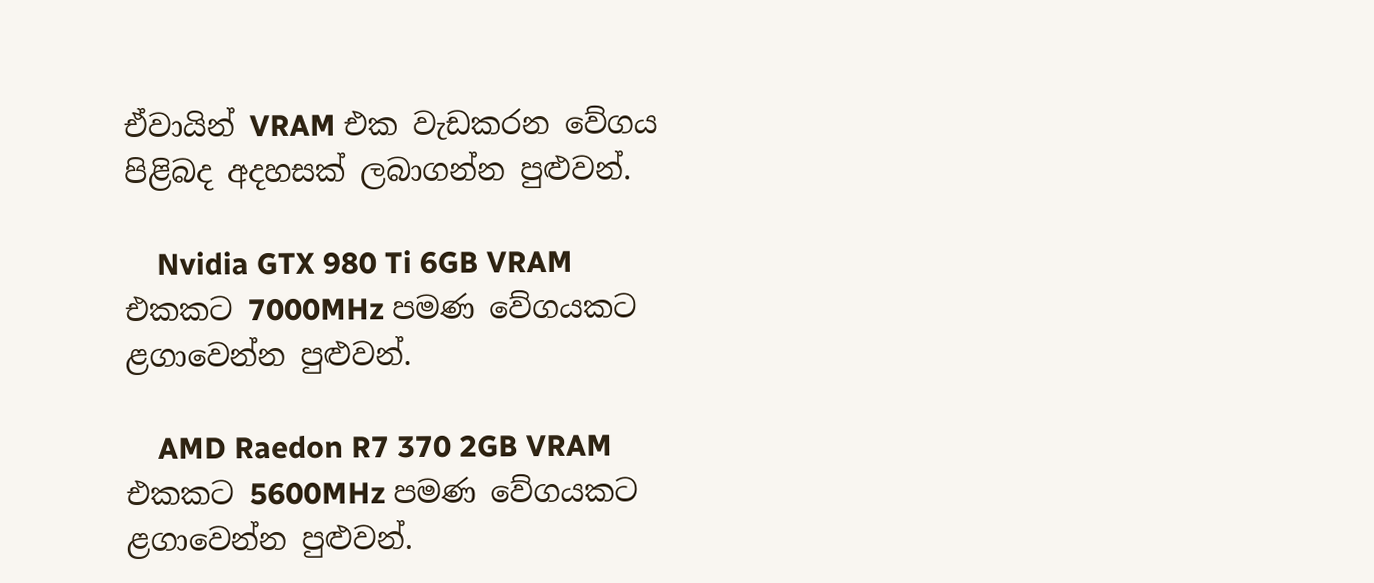ඒවායින් VRAM එක වැඩකරන වේගය පිළිබද අදහසක් ලබාගන්න පුළුවන්.

    Nvidia GTX 980 Ti 6GB VRAM එකකට 7000MHz පමණ වේගයකට ළගාවෙන්න පුළුවන්.

    AMD Raedon R7 370 2GB VRAM එකකට 5600MHz පමණ වේගයකට ළගාවෙන්න පුළුවන්.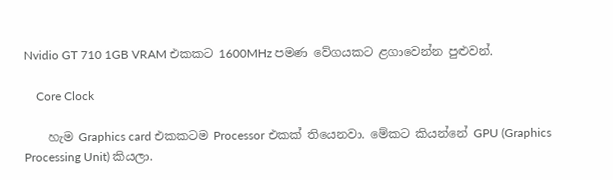Nvidio GT 710 1GB VRAM එකකට 1600MHz පමණ වේගයකට ළගාවෙන්න පුළුවන්.

    Core Clock

    හැම Graphics card එකකටම Processor එකක් තියෙනවා. මේකට කියන්නේ GPU (Graphics Processing Unit) කියලා.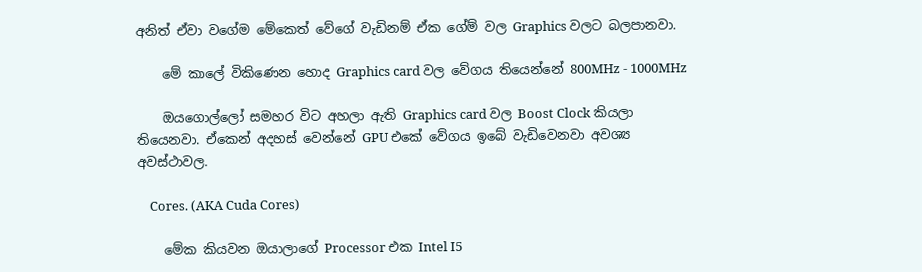අනිත් ඒවා වගේම මේකෙත් වේගේ වැඩිනම් ඒක ගේම් වල Graphics වලට බලපානවා.

    මේ කාලේ විකිණෙන හොද Graphics card වල වේගය තියෙන්නේ 800MHz - 1000MHz

    ඔයගොල්ලෝ සමහර විට අහලා ඇති Graphics card වල Boost Clock කියලා තියෙනවා. ඒකෙන් අදහස් වෙන්නේ GPU එකේ වේගය ඉබේ වැඩිවෙනවා අවශ්‍ය අවස්ථාවල.

    Cores. (AKA Cuda Cores)

    මේක කියවන ඔයාලාගේ Processor එක Intel I5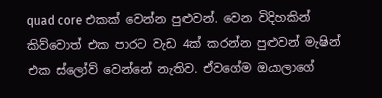quad core එකක් වෙන්න පුළුවන්. වෙන විදිහකින් කිව්වොත් එක පාරට වැඩ 4ක් කරන්න පුළුවන් මැෂින් එක ස්ලෝව් වෙන්නේ නැතිව. ඒවගේම ඔයාලාගේ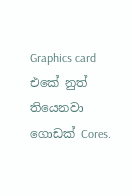Graphics card එකේ නුත් තියෙනවා ගොඩක් Cores.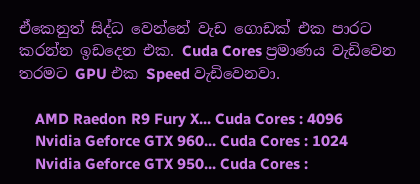ඒකෙනුත් සිද්ධ වෙන්නේ වැඩ ගොඩක් එක පාරට කරන්න ඉඩදෙන එක. Cuda Cores ප්‍රමාණය වැඩිවෙන තරමට GPU එක Speed වැඩිවෙනවා.

    AMD Raedon R9 Fury X... Cuda Cores : 4096
    Nvidia Geforce GTX 960... Cuda Cores : 1024
    Nvidia Geforce GTX 950... Cuda Cores :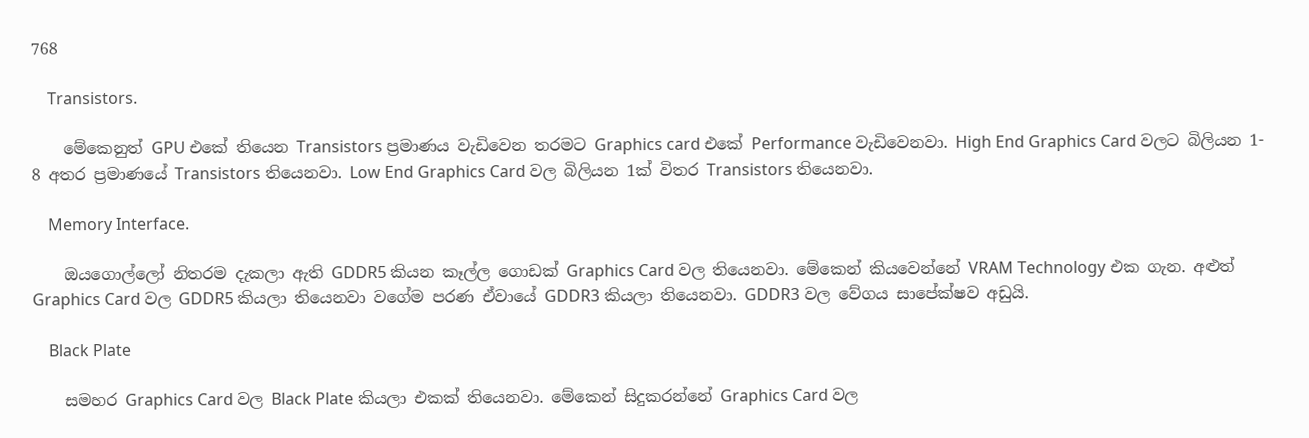768

    Transistors.

    මේකෙනුත් GPU එකේ තියෙන Transistors ප්‍රමාණය වැඩිවෙන තරමට Graphics card එකේ Performance වැඩිවෙනවා. High End Graphics Card වලට බිලියන 1- 8 අතර ප්‍රමාණයේ Transistors තියෙනවා. Low End Graphics Card වල බිලියන 1ක් විතර Transistors තියෙනවා.

    Memory Interface.

    ඔයගොල්ලෝ නිතරම දැකලා ඇති GDDR5 කියන කෑල්ල ගොඩක් Graphics Card වල තියෙනවා. මේකෙන් කියවෙන්නේ VRAM Technology එක ගැන. අළුත් Graphics Card වල GDDR5 කියලා තියෙනවා වගේම පරණ ඒවායේ GDDR3 කියලා තියෙනවා. GDDR3 වල වේගය සාපේක්ෂව අඩුයි.

    Black Plate

    සමහර Graphics Card වල Black Plate කියලා එකක් තියෙනවා. මේකෙන් සිදුකරන්නේ Graphics Card වල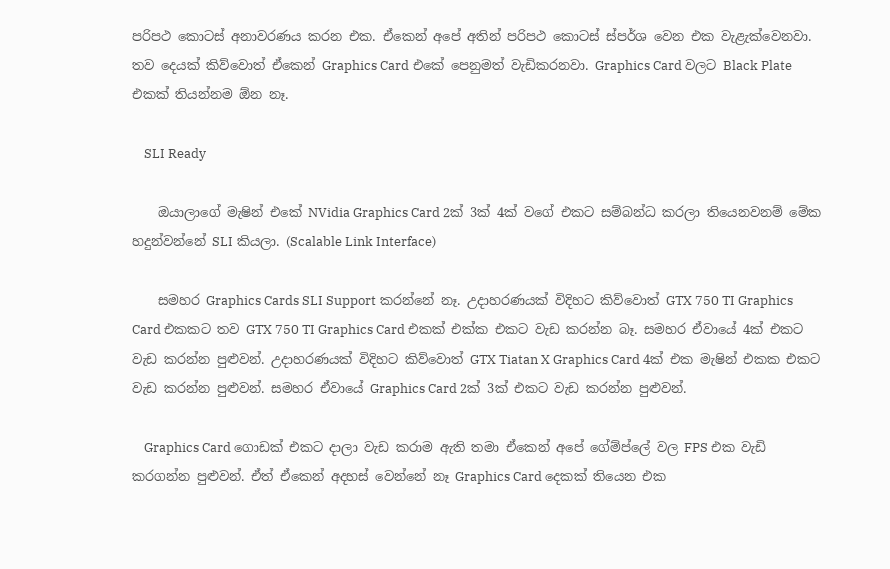පරිපථ කොටස් අනාවරණය කරන එක. ඒකෙන් අපේ අතින් පරිපථ කොටස් ස්පර්ශ වෙන එක වැළැක්වෙනවා. තව දෙයක් කිව්වොත් ඒකෙන් Graphics Card එකේ පෙනුමත් වැඩිකරනවා. Graphics Card වලට Black Plate එකක් තියන්නම ඕන නෑ.

    SLI Ready

    ඔයාලාගේ මැෂින් එකේ NVidia Graphics Card 2ක් 3ක් 4ක් වගේ එකට සම්බන්ධ කරලා තියෙනවනම් මේක හදුන්වන්නේ SLI කියලා. (Scalable Link Interface)

    සමහර Graphics Cards SLI Support කරන්නේ නෑ. උදාහරණයක් විදිහට කිව්වොත් GTX 750 TI Graphics Card එකකට තව GTX 750 TI Graphics Card එකක් එක්ක එකට වැඩ කරන්න බෑ. සමහර ඒවායේ 4ක් එකට වැඩ කරන්න පුළුවන්. උදාහරණයක් විදිහට කිව්වොත් GTX Tiatan X Graphics Card 4ක් එක මැෂින් එකක එකට වැඩ කරන්න පුළුවන්. සමහර ඒවායේ Graphics Card 2ක් 3ක් එකට වැඩ කරන්න පුළුවන්.

    Graphics Card ගොඩක් එකට දාලා වැඩ කරාම ඇති තමා ඒකෙන් අපේ ගේම්ප්ලේ වල FPS එක වැඩි කරගන්න පුළුවන්. ඒත් ඒකෙන් අදහස් වෙන්නේ නෑ Graphics Card දෙකක් තියෙන එක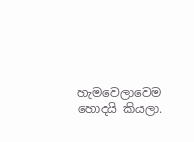හැමවෙලාවෙම හොදයි කියලා.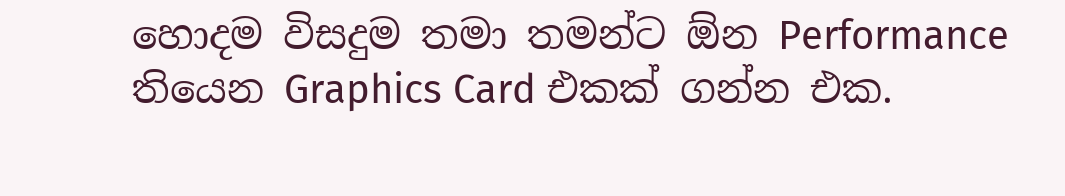හොදම විසදුම තමා තමන්ට ඕන Performance තියෙන Graphics Card එකක් ගන්න එක.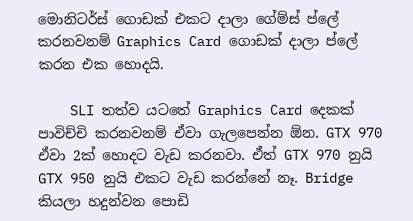මොනිටර්ස් ගොඩක් එකට දාලා ගේම්ස් ප්ලේ කරනවනම් Graphics Card ගොඩක් දාලා ප්ලේ කරන එක හොදයි.

    SLI තත්ව යටතේ Graphics Card දෙකක් පාවිච්චි කරනවනම් ඒවා ගැලපෙන්න ඕන. GTX 970 ඒවා 2ක් හොදට වැඩ කරනවා. ඒත් GTX 970 නුයි GTX 950 නුයි එකට වැඩ කරන්නේ නෑ. Bridge කියලා හදුන්වන පොඩි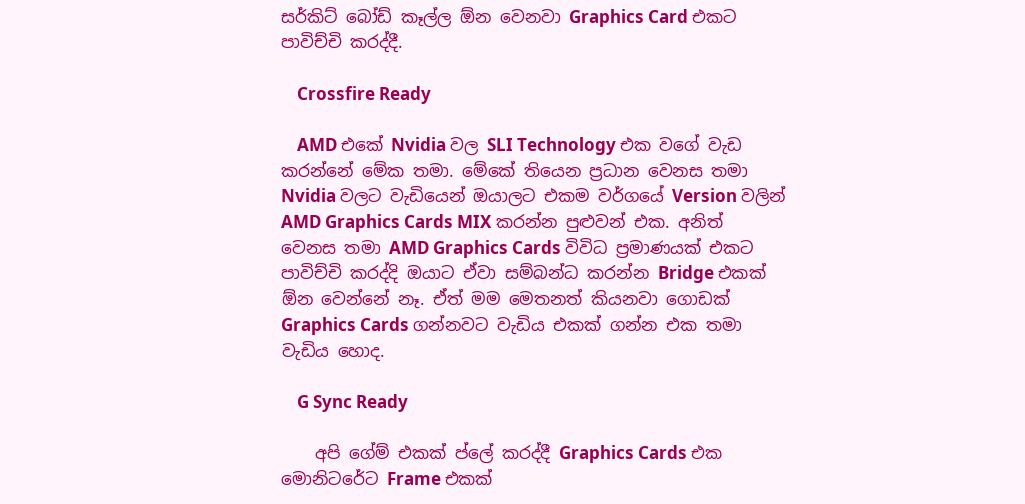සර්කිට් බෝඩ් කෑල්ල ඕන වෙනවා Graphics Card එකට පාවිච්චි කරද්දී.

    Crossfire Ready

    AMD එකේ Nvidia වල SLI Technology එක වගේ වැඩ කරන්නේ මේක තමා. මේකේ තියෙන ප්‍රධාන වෙනස තමා Nvidia වලට වැඩියෙන් ඔයාලට එකම වර්ගයේ Version වලින් AMD Graphics Cards MIX කරන්න පුළුවන් එක. අනිත් වෙනස තමා AMD Graphics Cards විවිධ ප්‍රමාණයක් එකට පාවිච්චි කරද්දි ඔයාට ඒවා සම්බන්ධ කරන්න Bridge එකක් ඕන වෙන්නේ නෑ. ඒත් මම මෙතනත් කියනවා ගොඩක් Graphics Cards ගන්නවට වැඩිය එකක් ගන්න එක තමා වැඩිය හොද.

    G Sync Ready

    අපි ගේම් එකක් ප්ලේ කරද්දී Graphics Cards එක මොනිටරේට Frame එකක්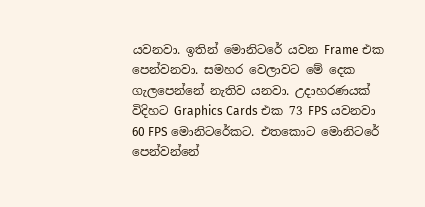යවනවා. ඉතින් මොනිටරේ යවන Frame එක පෙන්වනවා. සමහර වෙලාවට මේ දෙක ගැලපෙන්නේ නැතිව යනවා. උදාහරණයක් විදිහට Graphics Cards එක 73 FPS යවනවා 60 FPS මොනිටරේකට. එතකොට මොනිටරේ පෙන්වන්නේ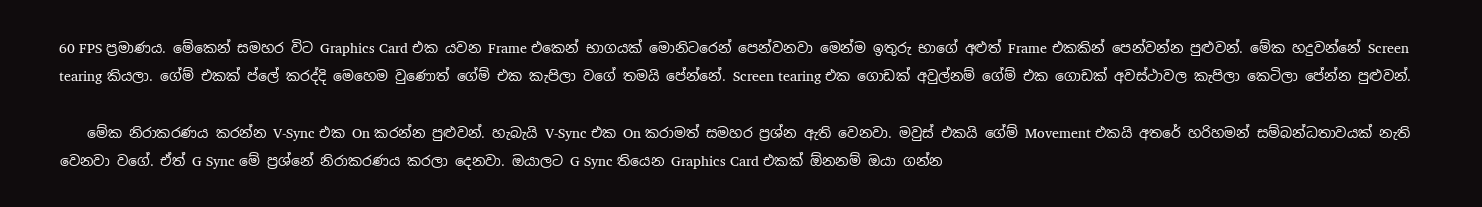60 FPS ප්‍රමාණය. මේකෙන් සමහර විට Graphics Card එක යවන Frame එකෙන් භාගයක් මොනිටරෙන් පෙන්වනවා මෙන්ම ඉතුරු භාගේ අළුත් Frame එකකින් පෙන්වන්න පුළුවන්. මේක හදුවන්නේ Screen tearing කියලා. ගේම් එකක් ප්ලේ කරද්දි මෙහෙම වුණොත් ගේම් එක කැපිලා වගේ තමයි පේන්නේ. Screen tearing එක ගොඩක් අවුල්නම් ගේම් එක ගොඩක් අවස්ථාවල කැපිලා කෙටිලා පේන්න පුළුවන්.

    මේක නිරාකරණය කරන්න V-Sync එක On කරන්න පුළුවන්. හැබැයි V-Sync එක On කරාමත් සමහර ප්‍රශ්න ඇති වෙනවා. මවුස් එකයි ගේම් Movement එකයි අතරේ හරිහමන් සම්බන්ධතාවයක් නැති වෙනවා වගේ. ඒත් G Sync මේ ප්‍රශ්නේ නිරාකරණය කරලා දෙනවා. ඔයාලට G Sync තියෙන Graphics Card එකක් ඕනනම් ඔයා ගන්න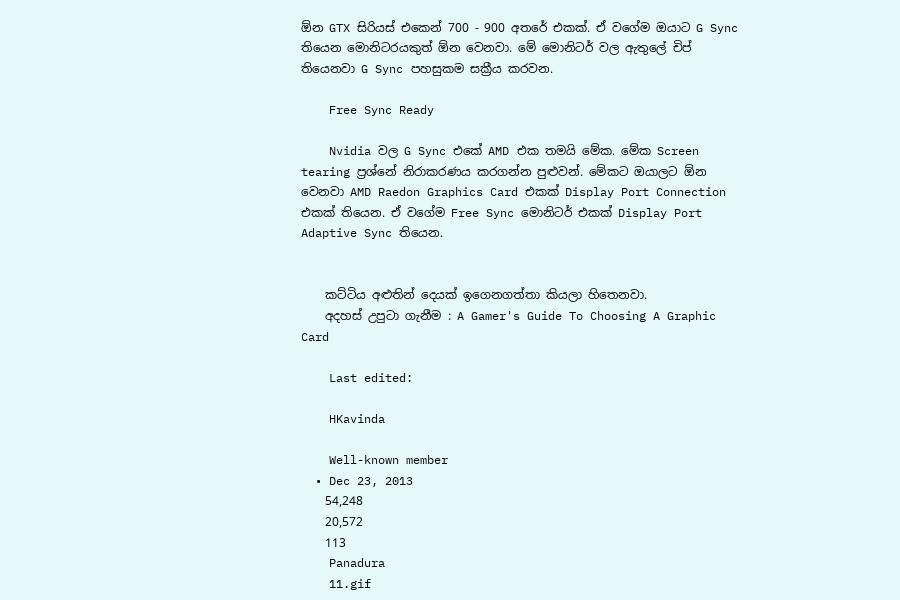ඕන GTX සිරියස් එකෙන් 700 - 900 අතරේ එකක්. ඒ වගේම ඔයාට G Sync තියෙන මොනිටරයකුත් ඕන වෙනවා. මේ මොනිටර් වල ඇතුලේ චිප් තියෙනවා G Sync පහසුකම සක්‍රීය කරවන.

    Free Sync Ready

    Nvidia වල G Sync එකේ AMD එක තමයි මේක. මේක Screen tearing ප්‍රශ්නේ නිරාකරණය කරගන්න පුළුවන්. මේකට ඔයාලට ඕන වෙනවා AMD Raedon Graphics Card එකක් Display Port Connection එකක් තියෙන. ඒ වගේම Free Sync මොනිටර් එකක් Display Port Adaptive Sync තියෙන.


    කට්ටිය අළුතින් දෙයක් ඉගෙනගත්තා කියලා හිතෙනවා.
    අදහස් උපුටා ගැනීම : A Gamer's Guide To Choosing A Graphic Card

    Last edited:

    HKavinda

    Well-known member
  • Dec 23, 2013
    54,248
    20,572
    113
    Panadura
    11.gif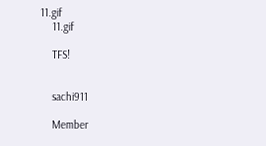11.gif
    11.gif

    TFS!


    sachi911

    Member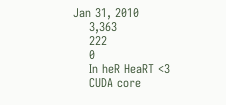Jan 31, 2010
    3,363
    222
    0
    In heR HeaRT <3
    CUDA core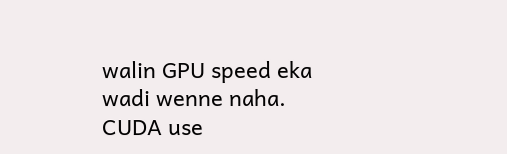walin GPU speed eka wadi wenne naha. CUDA use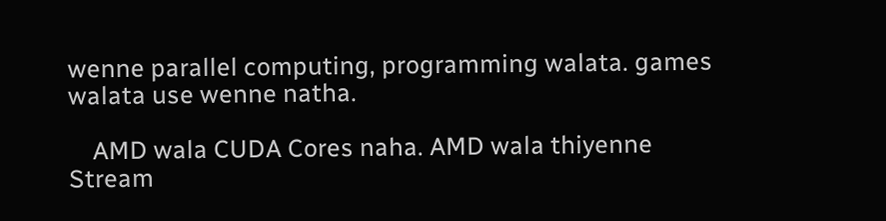wenne parallel computing, programming walata. games walata use wenne natha.

    AMD wala CUDA Cores naha. AMD wala thiyenne Stream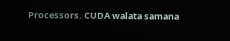Processors. CUDA walata samana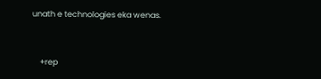unath e technologies eka wenas.


    +rep